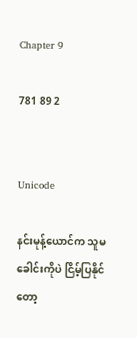Chapter 9

781 89 2


Unicode

နင်းမုန့်ယောင်က သူမခေါင်းကိုပဲ ငြိမ့်ပြနိုင်တော့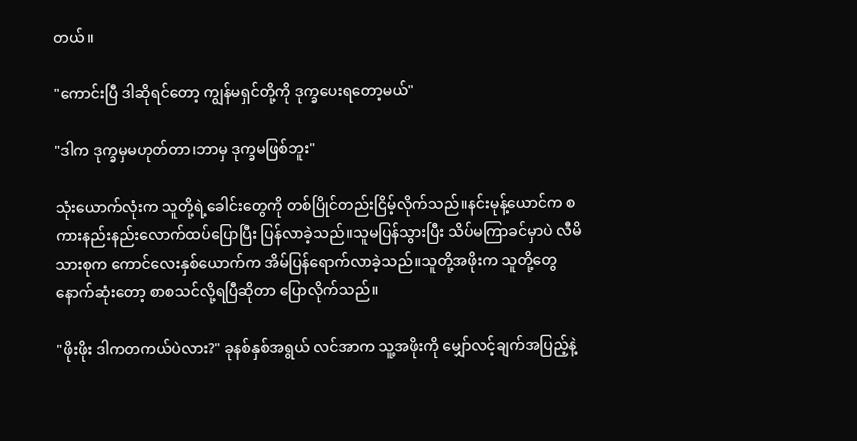တယ်။

"ကောင်းပြီ ဒါဆိုရင်တော့ ကျွန်မရှင်တို့ကို ဒုက္ခပေးရတော့မယ်"

"ဒါက ဒုက္ခမှမဟုတ်တာ၊ဘာမှ ဒုက္ခမဖြစ်ဘူး"

သုံးယောက်လုံးက သူတို့ရဲ့ခေါင်းတွေကို တစ်ပြိုင်တည်းငြိမ့်လိုက်သည်။နင်းမုန့်ယောင်က စကားနည်းနည်းလောက်ထပ်ပြောပြီး ပြန်လာခဲ့သည်။သူမပြန်သွားပြီး သိပ်မကြာခင်မှာပဲ လီမိသားစုက ကောင်လေးနှစ်ယောက်က အိမ်ပြန်ရောက်လာခဲ့သည်။သူတို့အဖိုးက သူတို့တွေနောက်ဆုံးတော့ စာစသင်လို့ရပြီဆိုတာ ပြောလိုက်သည်။

"ဖိုးဖိုး ဒါကတကယ်ပဲလား?" ခုနစ်နှစ်အရွယ် လင်အာက သူ့အဖိုးကို မျှော်လင့်ချက်အပြည့်နဲ့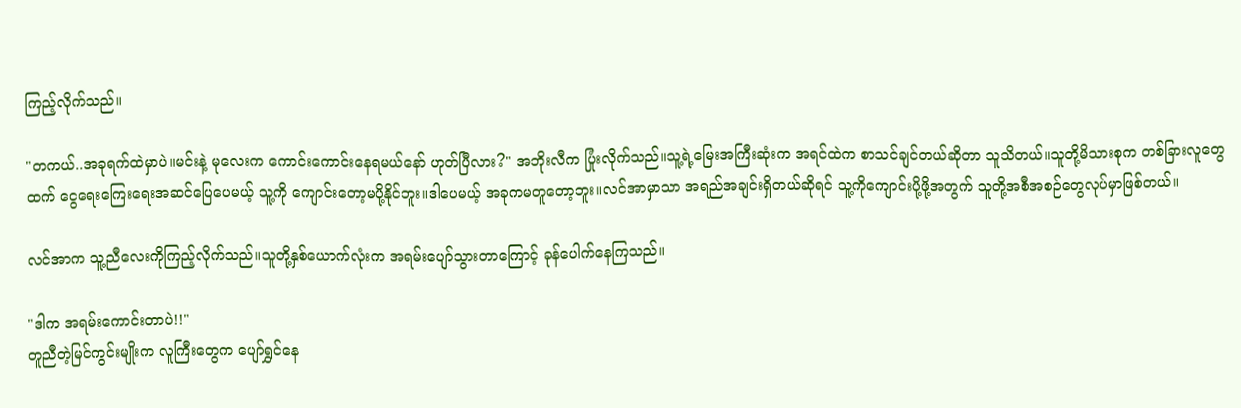ကြည့်လိုက်သည်။

"တကယ်..အခုရက်ထဲမှာပဲ။မင်းနဲ့ မုလေးက ကောင်းကောင်းနေရမယ်နော် ဟုတ်ပြီလား?" အဘိုးလီက ပြုံးလိုက်သည်။သူ့ရဲ့မြေးအကြီးဆုံးက အရင်ထဲက စာသင်ချင်တယ်ဆိုတာ သူသိတယ်။သူတို့မိသားစုက တစ်ခြားလူတွေထက် ငွေရေးကြေးရေးအဆင်ပြေပေမယ့် သူ့ကို ကျောင်းတော့မပို့နိုင်ဘူး။ဒါပေမယ့် အခုကမတူတော့ဘူး။လင်အာမှာသာ အရည်အချင်းရှိတယ်ဆိုရင် သူ့ကိုကျောင်းပို့ဖို့အတွက် သူတို့အစီအစဉ်တွေလုပ်မှာဖြစ်တယ်။

လင်အာက သူ့ညီလေးကိုကြည့်လိုက်သည်။သူတို့နှစ်ယောက်လုံးက အရမ်းပျော်သွားတာကြောင့် ခုန်ပေါက်နေကြသည်။

"ဒါက အရမ်းကောင်းတာပဲ!!"
တူညီတဲ့မြင်ကွင်းမျိုးက လူကြီးတွေက ပျော်ရွှင်နေ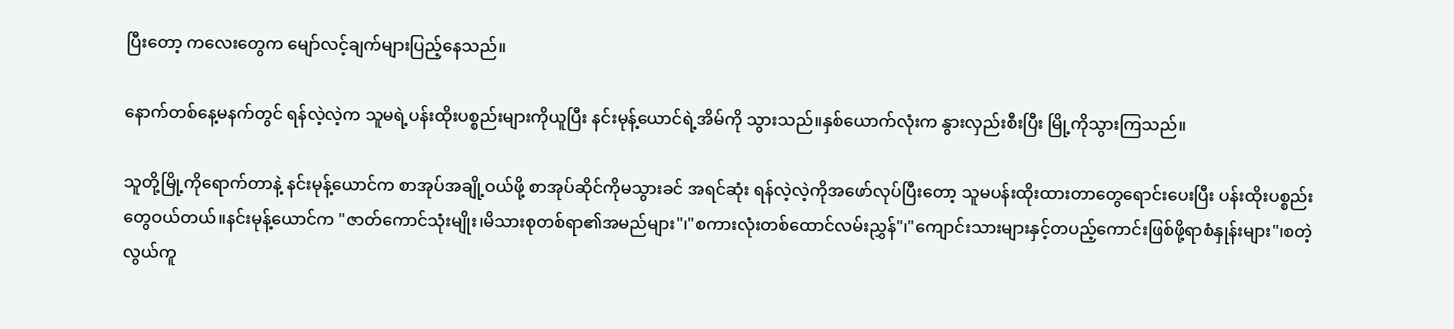ပြီးတော့ ကလေးတွေက မျော်လင့်ချက်များပြည့်နေသည်။

နောက်တစ်နေ့မနက်တွင် ရန်လဲ့လဲ့က သူမရဲ့ပန်းထိုးပစ္စည်းများကိုယူပြီး နင်းမုန့်ယောင်ရဲ့အိမ်ကို သွားသည်။နှစ်ယောက်လုံးက နွားလှည်းစီးပြီး မြို့ကိုသွားကြသည်။

သူတို့မြို့ကိုရောက်တာနဲ့ နင်းမုန့်ယောင်က စာအုပ်အချို့ဝယ်ဖို့ စာအုပ်ဆိုင်ကိုမသွားခင် အရင်ဆုံး ရန်လဲ့လဲ့ကိုအဖော်လုပ်ပြီးတော့ သူမပန်းထိုးထားတာတွေရောင်းပေးပြီး ပန်းထိုးပစ္စည်းတွေဝယ်တယ်။နင်းမုန့်ယောင်က "ဇာတ်ကောင်သုံးမျိုး၊မိသားစုတစ်ရာ၏အမည်များ"၊"စကားလုံးတစ်ထောင်လမ်းညွှန်"၊"ကျောင်းသားများနှင့်တပည့်ကောင်းဖြစ်ဖို့ရာစံနှုန်းများ"၊စတဲ့ လွယ်ကူ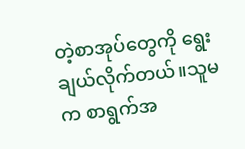တဲ့စာအုပ်တွေကို ရွေးချယ်လိုက်တယ်။သူမက စာရွက်အ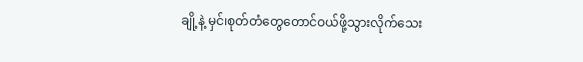ချို့နဲ့ မှင်၊စုတ်တံတွေတောင်ဝယ်ဖို့သွားလိုက်သေး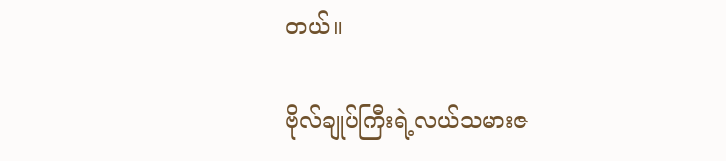တယ်။

ဗိုလ်ချုပ်ကြီးရဲ့လယ်သမားဇ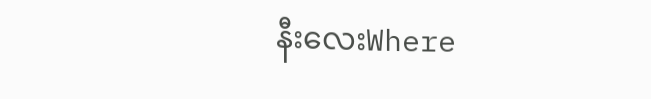နီးလေးWhere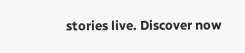stories live. Discover now